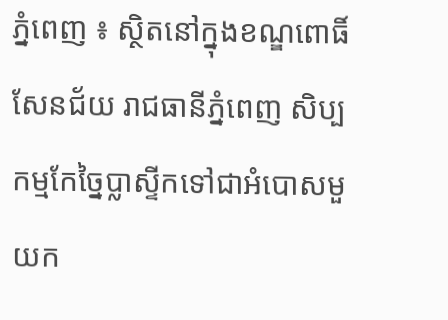ភ្នំពេញ ៖ ស្ថិតនៅក្នុងខណ្ឌពោធិ៍សែនជ័យ រាជធានីភ្នំពេញ សិប្បកម្មកែច្នៃប្លាស្ទីកទៅជាអំបោសមួយក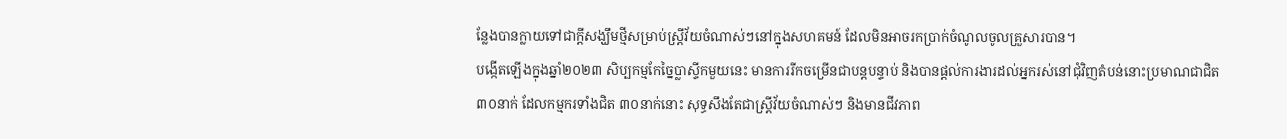ន្លែងបានក្លាយទៅជាក្ដីសង្ឃឹមថ្មីសម្រាប់ស្ត្រីវ័យចំណាស់ៗនៅក្នុងសហគមន៍ ដែលមិនអាចរកប្រាក់ចំណូលចូលគ្រួសារបាន។
បង្កើតឡើងក្នុងឆ្នាំ២០២៣ សិប្បកម្មកែច្នៃប្លាស្ទីកមួយនេះ មានការរីកចម្រើនជាបន្តបន្ទាប់ និងបានផ្ដល់ការងារដល់អ្នករស់នៅជុំវិញតំបន់នោះប្រមាណជាជិត ៣០នាក់ ដែលកម្មករទាំងជិត ៣០នាក់នោះ សុទ្ធសឹងតែជាស្ត្រីវ័យចំណាស់ៗ និងមានជីវភាព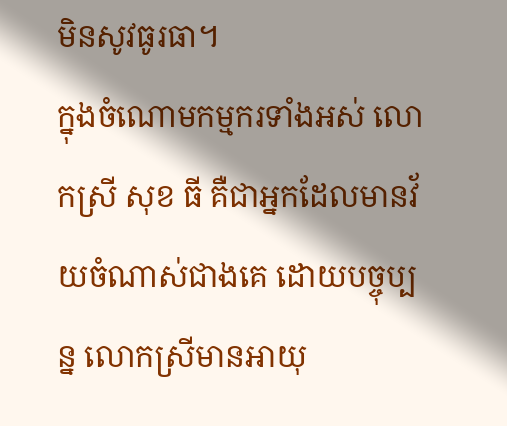មិនសូវធូរធា។
ក្នុងចំណោមកម្មករទាំងអស់ លោកស្រី សុខ ធី គឺជាអ្នកដែលមានវ័យចំណាស់ជាងគេ ដោយបច្ចុប្បន្ន លោកស្រីមានអាយុ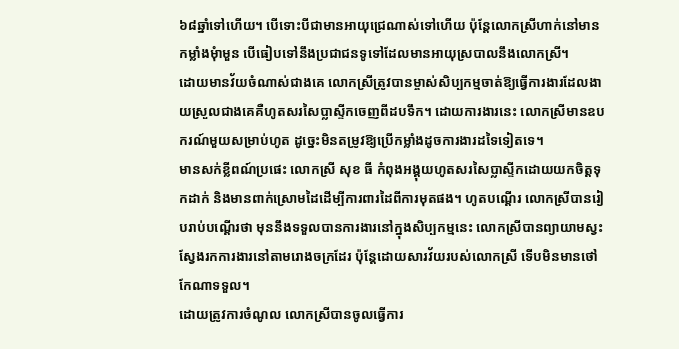៦៨ឆ្នាំទៅហើយ។ បើទោះបីជាមានអាយុជ្រេណាស់ទៅហើយ ប៉ុន្តែលោកស្រីហាក់នៅមានកម្លាំងមុំាមួន បើធៀបទៅនឹងប្រជាជនទូទៅដែលមានអាយុស្របាលនឹងលោកស្រី។
ដោយមានវ័យចំណាស់ជាងគេ លោកស្រីត្រូវបានម្ចាស់សិប្បកម្មចាត់ឱ្យធ្វើការងារដែលងាយស្រួលជាងគេគឺហូតសរសៃប្លាស្ទីកចេញពីដបទឹក។ ដោយការងារនេះ លោកស្រីមានឧបករណ៍មួយសម្រាប់ហូត ដូច្នេះមិនតម្រូវឱ្យប្រើកម្លាំងដូចការងារដទៃទៀតទេ។
មានសក់ខ្លីពណ៍ប្រផេះ លោកស្រី សុខ ធី កំពុងអង្គុយហូតសរសៃប្លាស្ទីកដោយយកចិត្តទុកដាក់ និងមានពាក់ស្រោមដៃដើម្បីការពារដៃពីការមុតផង។ ហូតបណ្ដើរ លោកស្រីបានរៀបរាប់បណ្ដើរថា មុននឹងទទួលបានការងារនៅក្នុងសិប្បកម្មនេះ លោកស្រីបានព្យាយាមស្វះស្វែងរកការងារនៅតាមរោងចក្រដែរ ប៉ុន្តែដោយសារវ័យរបស់លោកស្រី ទើបមិនមានថៅកែណាទទួល។
ដោយត្រូវការចំណូល លោកស្រីបានចូលធ្វើការ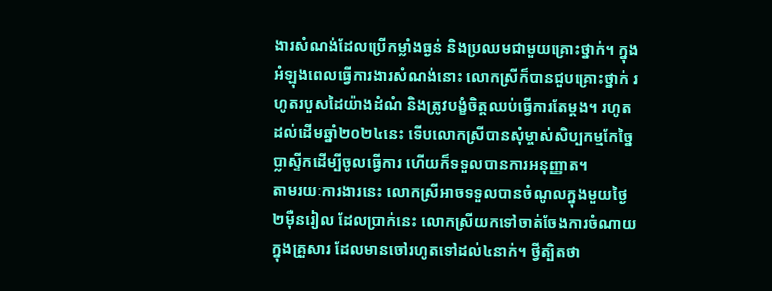ងារសំណង់ដែលប្រើកម្លាំងធ្ងន់ និងប្រឈមជាមួយគ្រោះថ្នាក់។ ក្នុងអំឡុងពេលធ្វើការងារសំណង់នោះ លោកស្រីក៏បានជួបគ្រោះថ្នាក់ រហូតរបួសដៃយ៉ាងដំណំ និងត្រូវបង្ខំចិត្តឈប់ធ្វើការតែម្ដង។ រហូតដល់ដើមឆ្នាំ២០២៤នេះ ទើបលោកស្រីបានសុំម្ចាស់សិប្បកម្មកែច្នៃប្លាស្ទីកដើម្បីចូលធ្វើការ ហើយក៏ទទួលបានការអនុញ្ញាត។
តាមរយៈការងារនេះ លោកស្រីអាចទទួលបានចំណូលក្នុងមួយថ្ងៃ ២ម៉ឺនរៀល ដែលប្រាក់នេះ លោកស្រីយកទៅចាត់ចែងការចំណាយក្នុងគ្រួសារ ដែលមានចៅរហូតទៅដល់៤នាក់។ ថ្វីត្បិតថា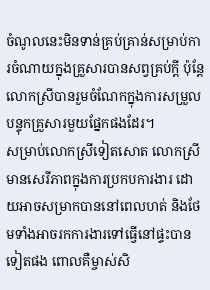ចំណូលនេះមិនទាន់គ្រប់គ្រាន់សម្រាប់ការចំណាយក្នុងគ្រួសារបានសព្វគ្រប់ក្ដី ប៉ុន្តែលោកស្រីបានរួមចំណែកក្នុងការសម្រួលបន្ទុកគ្រួសារមួយផ្នែកផងដែរ។
សម្រាប់លោកស្រីទៀតសោត លោកស្រីមានសេរីភាពក្នុងការប្រកបការងារ ដោយអាចសម្រាកបាននៅពេលហត់ និងថែមទាំងអាចរកការងារទៅធ្វើនៅផ្ទះបានទៀតផង ពោលគឺម្ចាស់សិ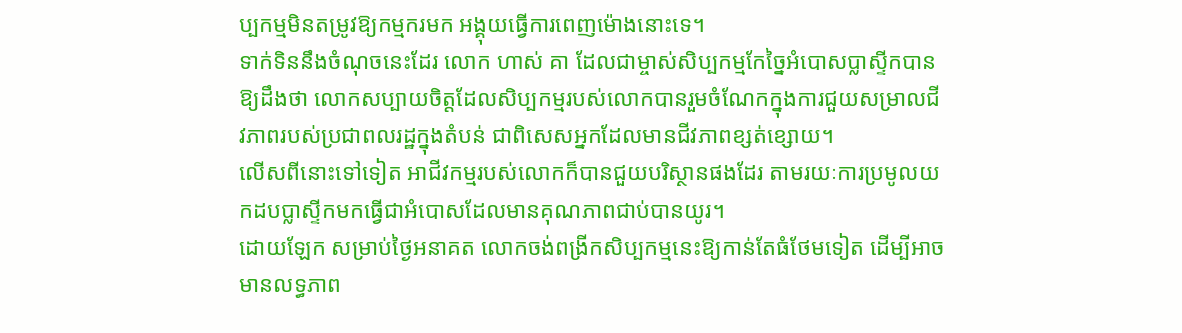ប្បកម្មមិនតម្រូវឱ្យកម្មករមក អង្គុយធ្វើការពេញម៉ោងនោះទេ។
ទាក់ទិននឹងចំណុចនេះដែរ លោក ហាស់ គា ដែលជាម្ចាស់សិប្បកម្មកែច្នៃអំបោសប្លាស្ទីកបានឱ្យដឹងថា លោកសប្បាយចិត្តដែលសិប្បកម្មរបស់លោកបានរួមចំណែកក្នុងការជួយសម្រាលជីវភាពរបស់ប្រជាពលរដ្ឋក្នុងតំបន់ ជាពិសេសអ្នកដែលមានជីវភាពខ្សត់ខ្សោយ។
លើសពីនោះទៅទៀត អាជីវកម្មរបស់លោកក៏បានជួយបរិស្ថានផងដែរ តាមរយៈការប្រមូលយកដបប្លាស្ទីកមកធ្វើជាអំបោសដែលមានគុណភាពជាប់បានយូរ។
ដោយឡែក សម្រាប់ថ្ងៃអនាគត លោកចង់ពង្រីកសិប្បកម្មនេះឱ្យកាន់តែធំថែមទៀត ដើម្បីអាចមានលទ្ធភាព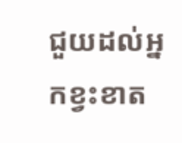ជួយដល់អ្នកខ្វះខាត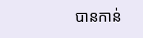បានកាន់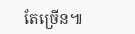តែច្រើន៕